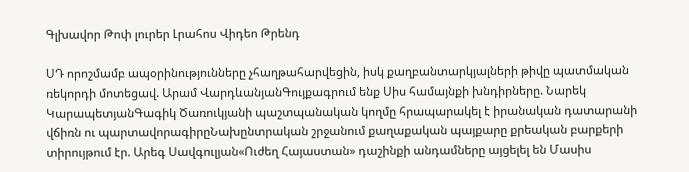Գլխավոր Թոփ լուրեր Լրահոս Վիդեո Թրենդ

ՍԴ որոշմամբ ապօրինությունները չհաղթահարվեցին, իսկ քաղբանտարկյալների թիվը պատմական ռեկորդի մոտեցավ. Արամ ՎարդևանյանԳույքագրում ենք Սիս համայնքի խնդիրները. Նարեկ ԿարապետյանԳագիկ Ծառուկյանի պաշտպանական կողմը հրապարակել է իրանական դատարանի վճիռն ու պարտավորագիրըՆախընտրական շրջանում քաղաքական պայքարը քրեական բարքերի տիրույթում էր. Արեգ Սավգուլյան«Ուժեղ Հայաստան» դաշինքի անդամները այցելել են Մասիս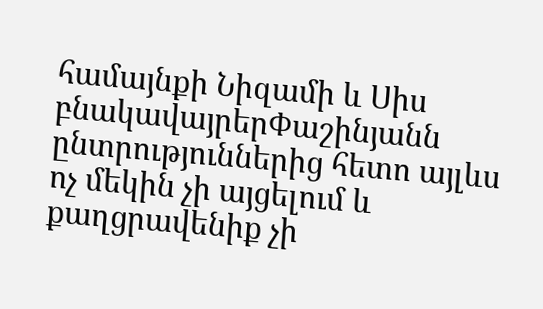համայնքի Նիզամի և Սիս բնակավայրերՓաշինյանն ընտրություններից հետո այլևս ոչ մեկին չի այցելում և քաղցրավենիք չի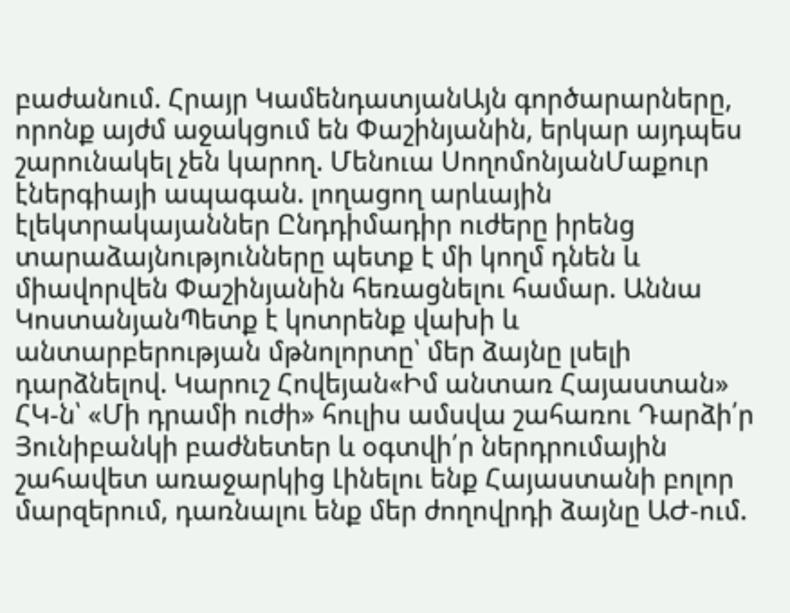բաժանում. Հրայր ԿամենդատյանԱյն գործարարները, որոնք այժմ աջակցում են Փաշինյանին, երկար այդպես շարունակել չեն կարող. Մենուա ՍողոմոնյանՄաքուր էներգիայի ապագան. լողացող արևային էլեկտրակայաններ Ընդդիմադիր ուժերը իրենց տարաձայնությունները պետք է մի կողմ դնեն և միավորվեն Փաշինյանին հեռացնելու համար. Աննա ԿոստանյանՊետք է կոտրենք վախի և անտարբերության մթնոլորտը՝ մեր ձայնը լսելի դարձնելով. Կարուշ Հովեյան«Իմ անտառ Հայաստան» ՀԿ-ն՝ «Մի դրամի ուժի» հուլիս ամսվա շահառու Դարձի՛ր Յունիբանկի բաժնետեր և օգտվի՛ր ներդրումային շահավետ առաջարկից Լինելու ենք Հայաստանի բոլոր մարզերում, դառնալու ենք մեր ժողովրդի ձայնը ԱԺ-ում.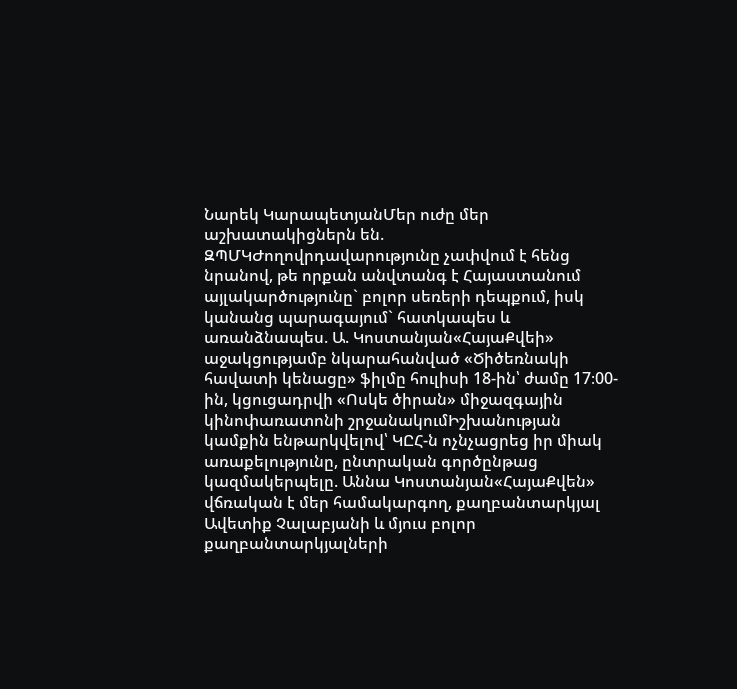Նարեկ ԿարապետյանՄեր ուժը մեր աշխատակիցներն են. ԶՊՄԿԺողովրդավարությունը չափվում է հենց նրանով, թե որքան անվտանգ է Հայաստանում այլակարծությունը` բոլոր սեռերի դեպքում, իսկ կանանց պարագայում` հատկապես և առանձնապես. Ա. Կոստանյան«ՀայաՔվեի» աջակցությամբ նկարահանված «Ծիծեռնակի հավատի կենացը» ֆիլմը հուլիսի 18-ին՝ ժամը 17։00-ին, կցուցադրվի «Ոսկե ծիրան» միջազգային կինոփառատոնի շրջանակումԻշխանության կամքին ենթարկվելով՝ ԿԸՀ-ն ոչնչացրեց իր միակ առաքելությունը, ընտրական գործընթաց կազմակերպելը. Աննա Կոստանյան«ՀայաՔվեն» վճռական է մեր համակարգող, քաղբանտարկյալ Ավետիք Չալաբյանի և մյուս բոլոր քաղբանտարկյալների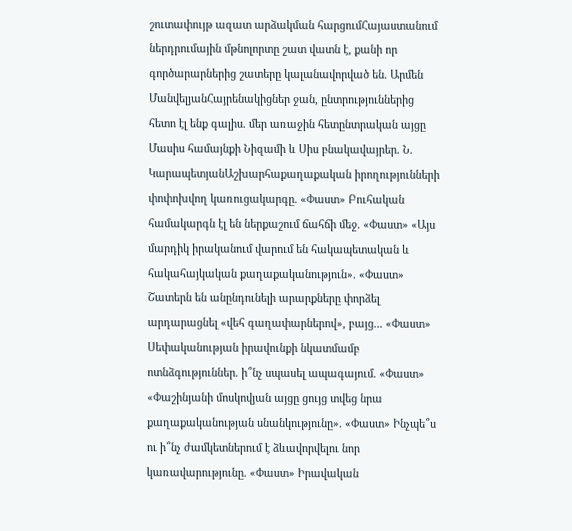շուտափույթ ազատ արձակման հարցումՀայաստանում ներդրումային մթնոլորտը շատ վատն է, քանի որ գործարարներից շատերը կալանավորված են. Արմեն ՄանվելյանՀայրենակիցներ ջան, ընտրություններից հետո էլ ենք գալիս. մեր առաջին հետընտրական այցը Մասիս համայնքի Նիզամի և Սիս բնակավայրեր. Ն. ԿարապետյանԱշխարհաքաղաքական իրողությունների փոփոխվող կառուցակարգը. «Փաստ» Բուհական համակարգն էլ են ներքաշում ճահճի մեջ. «Փաստ» «Այս մարդիկ իրականում վարում են հակապետական և հակահայկական քաղաքականություն». «Փաստ» Շատերն են անընդունելի արարքները փորձել արդարացնել «վեհ գաղափարներով», բայց... «Փաստ» Սեփականության իրավունքի նկատմամբ ոտնձգություններ. ի՞նչ սպասել ապագայում. «Փաստ» «Փաշինյանի մոսկովյան այցը ցույց տվեց նրա քաղաքականության սնանկությունը». «Փաստ» Ինչպե՞ս ու ի՞նչ ժամկետներում է ձևավորվելու նոր կառավարությունը. «Փաստ» Իրավական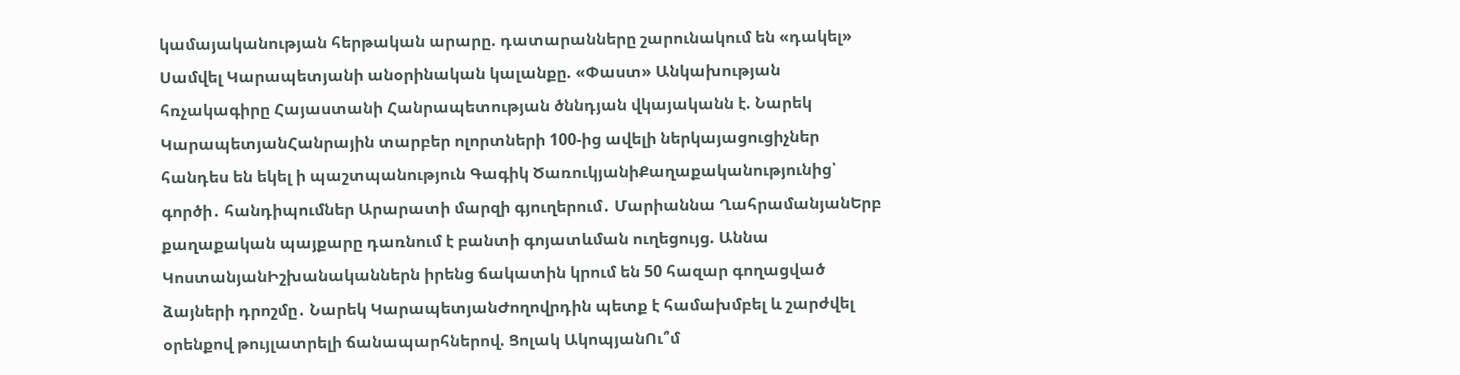կամայականության հերթական արարը. դատարանները շարունակում են «դակել» Սամվել Կարապետյանի անօրինական կալանքը. «Փաստ» Անկախության հռչակագիրը Հայաստանի Հանրապետության ծննդյան վկայականն է. Նարեկ ԿարապետյանՀանրային տարբեր ոլորտների 100-ից ավելի ներկայացուցիչներ հանդես են եկել ի պաշտպանություն Գագիկ ԾառուկյանիՔաղաքականությունից՝ գործի․ հանդիպումներ Արարատի մարզի գյուղերում․ Մարիաննա ՂահրամանյանԵրբ քաղաքական պայքարը դառնում է բանտի գոյատևման ուղեցույց. Աննա ԿոստանյանԻշխանականներն իրենց ճակատին կրում են 50 հազար գողացված ձայների դրոշմը․ Նարեկ ԿարապետյանԺողովրդին պետք է համախմբել և շարժվել օրենքով թույլատրելի ճանապարհներով. Ցոլակ ԱկոպյանՈւ՞մ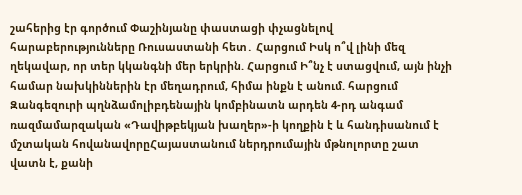շահերից էր գործում Փաշինյանը փաստացի փչացնելով հարաբերությունները Ռուսաստանի հետ․ Հարցում Իսկ ո՞վ լինի մեզ ղեկավար, որ տեր կկանգնի մեր երկրին. Հարցում Ի՞նչ է ստացվում, այն ինչի համար նախկիններին էր մեղադրում, հիմա ինքն է անում. հարցում Զանգեզուրի պղնձամոլիբդենային կոմբինատն արդեն 4-րդ անգամ ռազմամարզական «Դավիթբեկյան խաղեր»-ի կողքին է և հանդիսանում է մշտական հովանավորըՀայաստանում ներդրումային մթնոլորտը շատ վատն է, քանի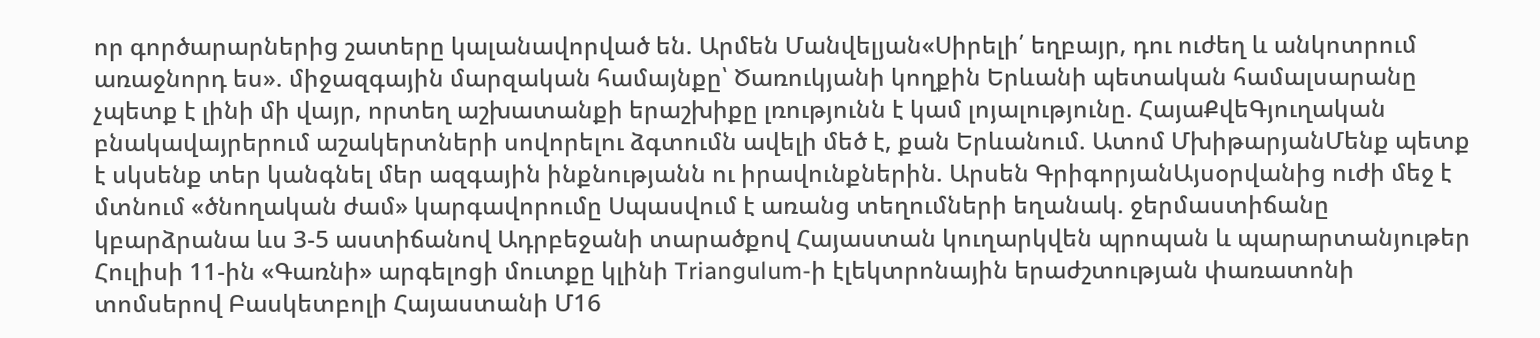որ գործարարներից շատերը կալանավորված են. Արմեն Մանվելյան«Սիրելի՛ եղբայր, դու ուժեղ և անկոտրում առաջնորդ ես». միջազգային մարզական համայնքը՝ Ծառուկյանի կողքին Երևանի պետական համալսարանը չպետք է լինի մի վայր, որտեղ աշխատանքի երաշխիքը լռությունն է կամ լոյալությունը. ՀայաՔվեԳյուղական բնակավայրերում աշակերտների սովորելու ձգտումն ավելի մեծ է, քան Երևանում. Ատոմ ՄխիթարյանՄենք պետք է սկսենք տեր կանգնել մեր ազգային ինքնությանն ու իրավունքներին. Արսեն ԳրիգորյանԱյսօրվանից ուժի մեջ է մտնում «ծնողական ժամ» կարգավորումը Սպասվում է առանց տեղումների եղանակ. ջերմաստիճանը կբարձրանա ևս 3-5 աստիճանով Ադրբեջանի տարածքով Հայաստան կուղարկվեն պրոպան և պարարտանյութեր Հուլիսի 11-ին «Գառնի» արգելոցի մուտքը կլինի Triangulum-ի էլեկտրոնային երաժշտության փառատոնի տոմսերով Բասկետբոլի Հայաստանի Մ16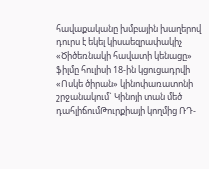հավաքականը խմբային խաղերով դուրս է եկել կիսաեզրափակիչ «Ծիծեռնակի հավատի կենացը» ֆիլմը հուլիսի 18-ին կցուցադրվի «Ոսկե ծիրան» կինոփառատոնի շրջանակում` Կինոյի տան մեծ դահլիճումԹուրքիայի կողմից ՌԴ-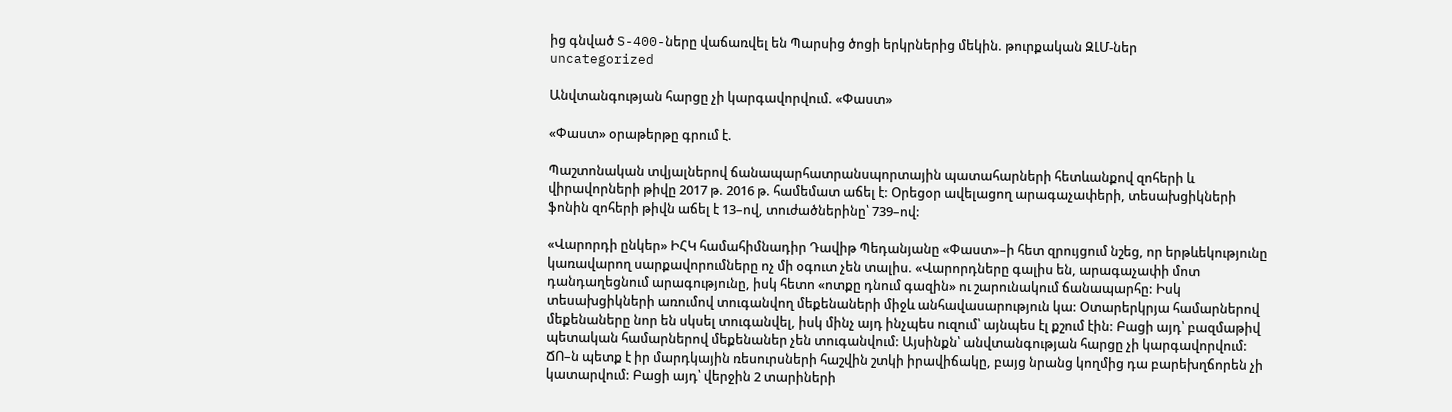ից գնված S-400-ները վաճառվել են Պարսից ծոցի երկրներից մեկին. թուրքական ԶԼՄ-ներ
uncategorized

Անվտանգության հարցը չի կարգավորվում. «Փաստ»

«Փաստ» օրաթերթը գրում է.

Պաշտոնական տվյալներով ճանապարհատրանսպորտային պատահարների հետևանքով զոհերի և վիրավորների թիվը 2017 թ. 2016 թ. համեմատ աճել է: Օրեցօր ավելացող արագաչափերի, տեսախցիկների ֆոնին զոհերի թիվն աճել է 13–ով, տուժածներինը՝ 739–ով:

«Վարորդի ընկեր» ԻՀԿ համահիմնադիր Դավիթ Պեդանյանը «Փաստ»–ի հետ զրույցում նշեց, որ երթևեկությունը կառավարող սարքավորումները ոչ մի օգուտ չեն տալիս. «Վարորդները գալիս են, արագաչափի մոտ դանդաղեցնում արագությունը, իսկ հետո «ոտքը դնում գազին» ու շարունակում ճանապարհը: Իսկ տեսախցիկների առումով տուգանվող մեքենաների միջև անհավասարություն կա: Օտարերկրյա համարներով մեքենաները նոր են սկսել տուգանվել, իսկ մինչ այդ ինչպես ուզում՝ այնպես էլ քշում էին: Բացի այդ՝ բազմաթիվ պետական համարներով մեքենաներ չեն տուգանվում: Այսինքն՝ անվտանգության հարցը չի կարգավորվում: ՃՈ–ն պետք է իր մարդկային ռեսուրսների հաշվին շտկի իրավիճակը, բայց նրանց կողմից դա բարեխղճորեն չի կատարվում: Բացի այդ՝ վերջին 2 տարիների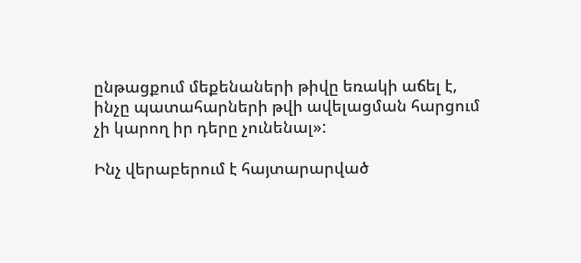ընթացքում մեքենաների թիվը եռակի աճել է, ինչը պատահարների թվի ավելացման հարցում չի կարող իր դերը չունենալ»:

Ինչ վերաբերում է հայտարարված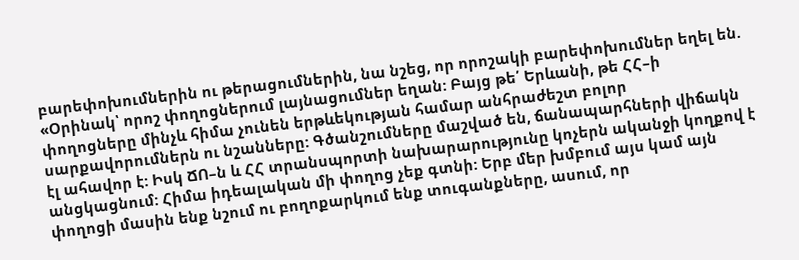բարեփոխումներին ու թերացումներին, նա նշեց, որ որոշակի բարեփոխումներ եղել են. «Օրինակ՝ որոշ փողոցներում լայնացումներ եղան: Բայց թե՛ Երևանի, թե ՀՀ–ի փողոցները մինչև հիմա չունեն երթևեկության համար անհրաժեշտ բոլոր սարքավորումներն ու նշանները: Գծանշումները մաշված են, ճանապարհների վիճակն էլ ահավոր է: Իսկ ՃՈ–ն և ՀՀ տրանսպորտի նախարարությունը կոչերն ականջի կողքով է անցկացնում: Հիմա իդեալական մի փողոց չեք գտնի: Երբ մեր խմբում այս կամ այն փողոցի մասին ենք նշում ու բողոքարկում ենք տուգանքները, ասում, որ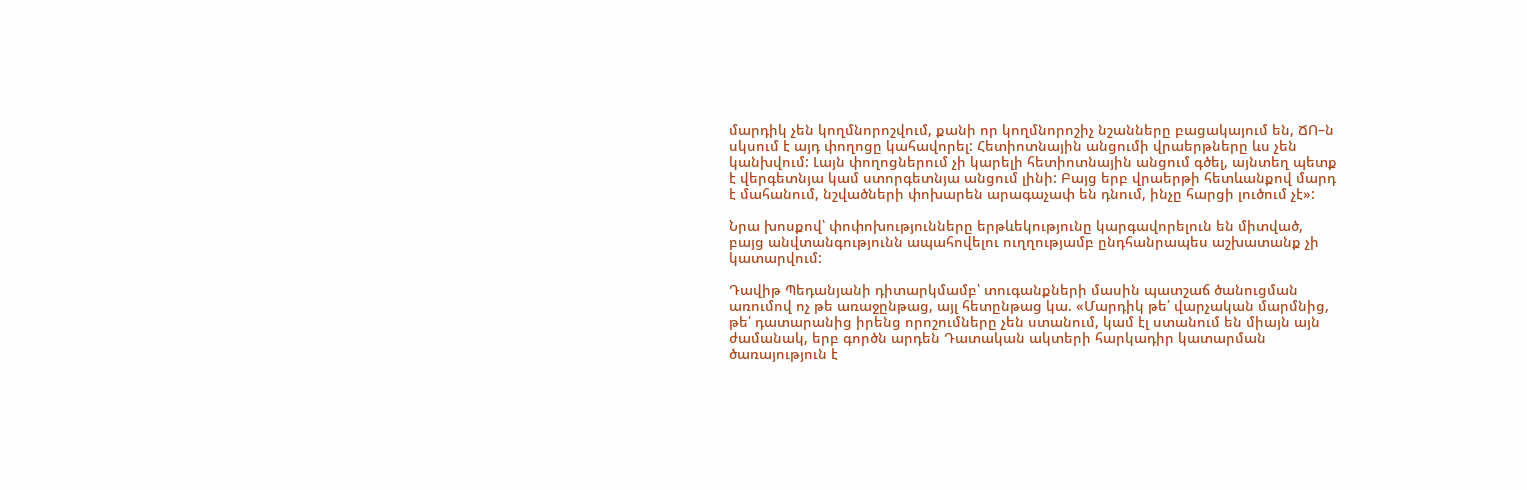մարդիկ չեն կողմնորոշվում, քանի որ կողմնորոշիչ նշանները բացակայում են, ՃՈ–ն սկսում է այդ փողոցը կահավորել: Հետիոտնային անցումի վրաերթները ևս չեն կանխվում: Լայն փողոցներում չի կարելի հետիոտնային անցում գծել, այնտեղ պետք է վերգետնյա կամ ստորգետնյա անցում լինի: Բայց երբ վրաերթի հետևանքով մարդ է մահանում, նշվածների փոխարեն արագաչափ են դնում, ինչը հարցի լուծում չէ»:

Նրա խոսքով՝ փոփոխությունները երթևեկությունը կարգավորելուն են միտված, բայց անվտանգությունն ապահովելու ուղղությամբ ընդհանրապես աշխատանք չի կատարվում:

Դավիթ Պեդանյանի դիտարկմամբ՝ տուգանքների մասին պատշաճ ծանուցման առումով ոչ թե առաջընթաց, այլ հետընթաց կա. «Մարդիկ թե՛ վարչական մարմնից, թե՛ դատարանից իրենց որոշումները չեն ստանում, կամ էլ ստանում են միայն այն ժամանակ, երբ գործն արդեն Դատական ակտերի հարկադիր կատարման ծառայություն է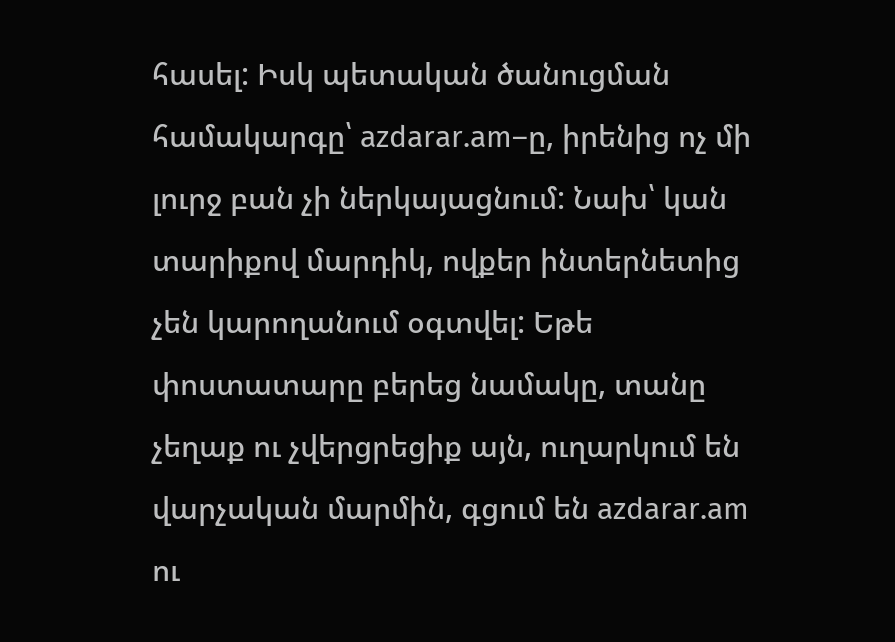հասել: Իսկ պետական ծանուցման համակարգը՝ azdarar.am–ը, իրենից ոչ մի լուրջ բան չի ներկայացնում: Նախ՝ կան տարիքով մարդիկ, ովքեր ինտերնետից չեն կարողանում օգտվել: Եթե փոստատարը բերեց նամակը, տանը չեղաք ու չվերցրեցիք այն, ուղարկում են վարչական մարմին, գցում են azdarar.am ու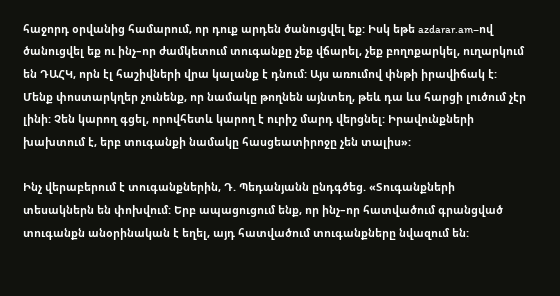հաջորդ օրվանից համարում, որ դուք արդեն ծանուցվել եք: Իսկ եթե azdarar.am–ով ծանուցվել եք ու ինչ–որ ժամկետում տուգանքը չեք վճարել, չեք բողոքարկել, ուղարկում են ԴԱՀԿ, որն էլ հաշիվների վրա կալանք է դնում: Այս առումով փնթի իրավիճակ է: Մենք փոստարկղեր չունենք, որ նամակը թողնեն այնտեղ, թեև դա ևս հարցի լուծում չէր լինի: Չեն կարող գցել, որովհետև կարող է ուրիշ մարդ վերցնել: Իրավունքների խախտում է, երբ տուգանքի նամակը հասցեատիրոջը չեն տալիս»:

Ինչ վերաբերում է տուգանքներին, Դ. Պեդանյանն ընդգծեց. «Տուգանքների տեսակներն են փոխվում: Երբ ապացուցում ենք, որ ինչ–որ հատվածում գրանցված տուգանքն անօրինական է եղել, այդ հատվածում տուգանքները նվազում են: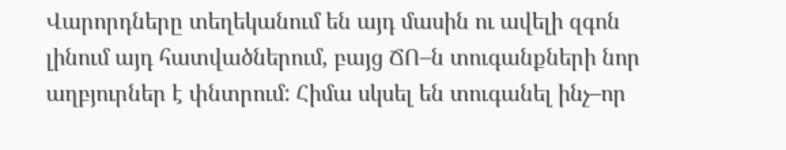Վարորդները տեղեկանում են այդ մասին ու ավելի զգոն լինում այդ հատվածներում, բայց ՃՈ–ն տուգանքների նոր աղբյուրներ է փնտրում: Հիմա սկսել են տուգանել ինչ–որ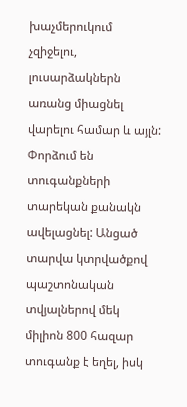խաչմերուկում չզիջելու, լուսարձակներն առանց միացնել վարելու համար և այլն: Փորձում են տուգանքների տարեկան քանակն ավելացնել: Անցած տարվա կտրվածքով պաշտոնական տվյալներով մեկ միլիոն 800 հազար տուգանք է եղել, իսկ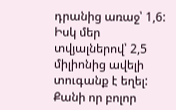դրանից առաջ՝ 1,6: Իսկ մեր տվյալներով՝ 2,5 միլիոնից ավելի տուգանք է եղել: Քանի որ բոլոր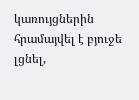կառույցներին հրամայվել է բյուջե լցնել,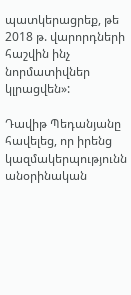պատկերացրեք, թե 2018 թ. վարորդների հաշվին ինչ նորմատիվներ կլրացվեն»:

Դավիթ Պեդանյանը հավելեց, որ իրենց կազմակերպությունն անօրինական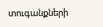տուգանքների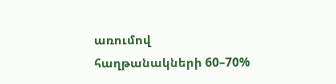առումով հաղթանակների 60–70%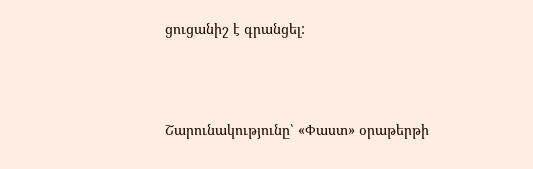ցուցանիշ է գրանցել:



Շարունակությունը՝ «Փաստ» օրաթերթի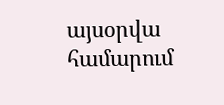այսօրվա համարում